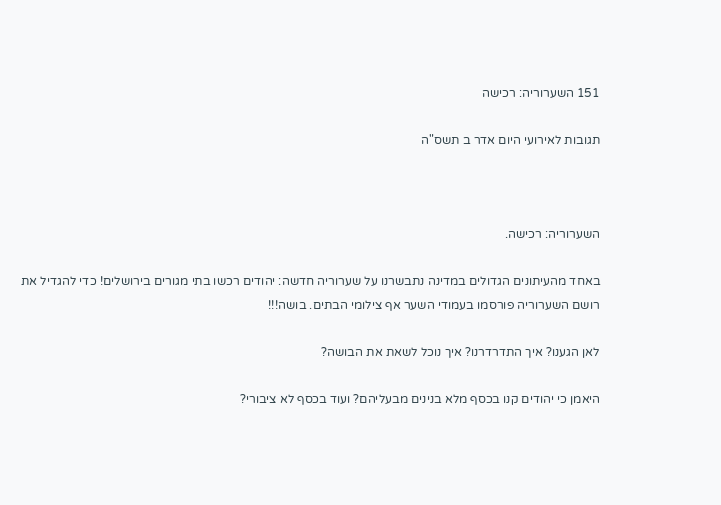151 השערוריה: רכישה

תגובות לאירועי היום אדר ב תשס"ה



השערוריה: רכישה.

באחד מהעיתונים הגדולים במדינה נתבשרנו על שערוריה חדשה: יהודים רכשו בתי מגורים בירושלים! כדי להגדיל את רושם השערוריה פורסמו בעמודי השער אף צילומי הבתים. בושה!!!

לאן הגענו? איך התדרדרנו? איך נוכל לשאת את הבושה?

היאמן כי יהודים קנו בכסף מלא בנינים מבעליהם? ועוד בכסף לא ציבורי?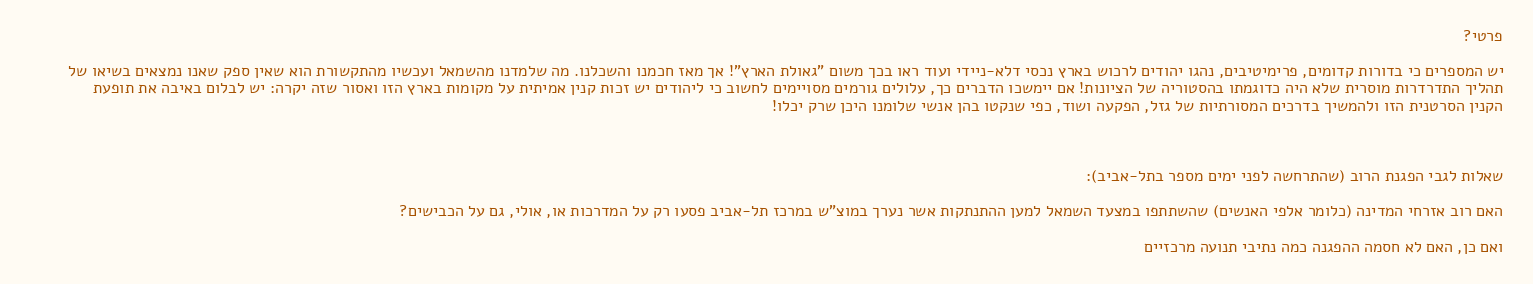פרטי?

יש המספרים כי בדורות קדומים, פרימיטיבים, נהגו יהודים לרכוש בארץ נכסי דלא-ניידי ועוד ראו בכך משום "גאולת הארץ"! אך מאז חכמנו והשכלנו. מה שלמדנו מהשמאל ועכשיו מהתקשורת הוא שאין ספק שאנו נמצאים בשיאו של תהליך התדרדרות מוסרית שלא היה כדוגמתו בהסטוריה של הציונות! אם יימשכו הדברים כך, עלולים גורמים מסויימים לחשוב כי ליהודים יש זכות קנין אמיתית על מקומות בארץ הזו ואסור שזה יקרה: יש לבלום באיבה את תופעת הקנין הסרטנית הזו ולהמשיך בדרכים המסורתיות של גזל, הפקעה ושוד, כפי שנקטו בהן אנשי שלומנו היכן שרק יכלו!



שאלות לגבי הפגנת הרוב (שהתרחשה לפני ימים מספר בתל-אביב):

האם רוב אזרחי המדינה (כלומר אלפי האנשים) שהשתתפו במצעד השמאל למען ההתנתקות אשר נערך במוצ"ש במרכז תל-אביב פסעו רק על המדרכות או, אולי, גם על הכבישים?

ואם כן, האם לא חסמה ההפגנה כמה נתיבי תנועה מרכזיים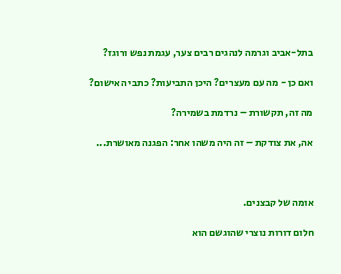בתל-אביב וגרמה לנהגים רבים צער, עגמת נפש ורוגז?

ואם כן - מה עם מעצרים? היכן התביעות? כתבי האישום?

מה זה, תקשורת – נרדמת בשמירה?

אה, את צודקת – זה היה משהו אחר: הפגנה מאושרת...



אומה של קבצנים.

חלום דורות נוצרי שהוגשם הוא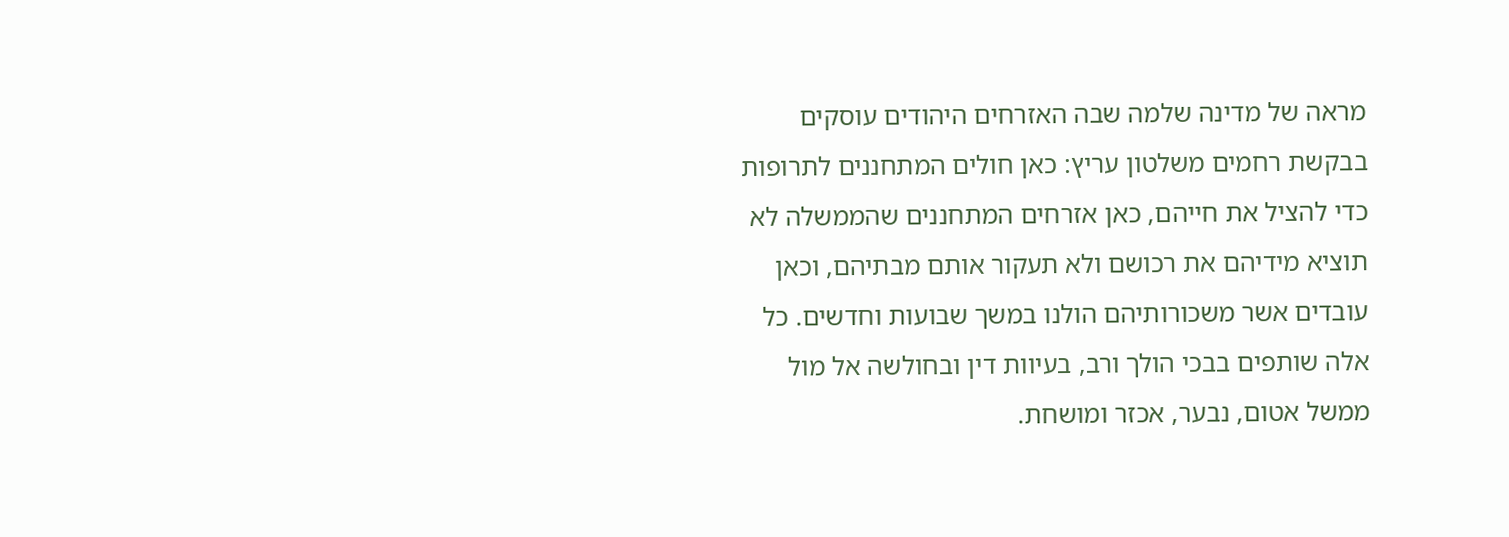מראה של מדינה שלמה שבה האזרחים היהודים עוסקים בבקשת רחמים משלטון עריץ: כאן חולים המתחננים לתרופות כדי להציל את חייהם, כאן אזרחים המתחננים שהממשלה לא תוציא מידיהם את רכושם ולא תעקור אותם מבתיהם, וכאן עובדים אשר משכורותיהם הולנו במשך שבועות וחדשים. כל אלה שותפים בבכי הולך ורב, בעיוות דין ובחולשה אל מול ממשל אטום, נבער, אכזר ומושחת.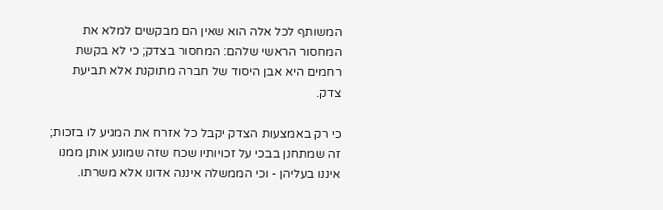המשותף לכל אלה הוא שאין הם מבקשים למלא את המחסור הראשי שלהם: המחסור בצדק; כי לא בקשת רחמים היא אבן היסוד של חברה מתוקנת אלא תביעת צדק.

כי רק באמצעות הצדק יקבל כל אזרח את המגיע לו בזכות; זה שמתחנן בבכי על זכויותיו שכח שזה שמונע אותן ממנו איננו בעליהן - וכי הממשלה איננה אדונו אלא משרתו.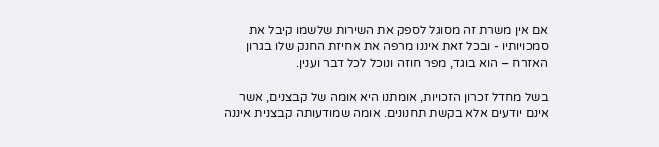אם אין משרת זה מסוגל לספק את השירות שלשמו קיבל את סמכויותיו - ובכל זאת איננו מרפה את אחיזת החנק שלו בגרון האזרח – הוא בוגד, מפר חוזה ונוכל לכל דבר וענין.

בשל מחדל זכרון הזכויות, אומתנו היא אומה של קבצנים, אשר אינם יודעים אלא בקשת תחנונים. אומה שמודעותה קבצנית איננה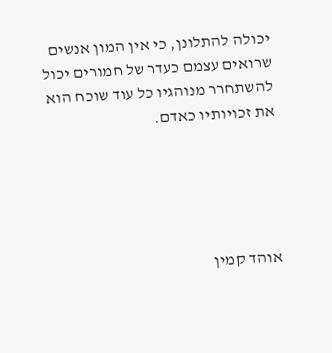יכולה להתלונן, כי אין המון אנשים שרואים עצמם כעדר של חמורים יכול להשתחרר מנוהגיו כל עוד שוכח הוא את זכויותיו כאדם.





אוהד קמין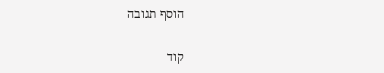הוסף תגובה


קוד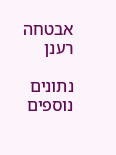אבטחה
רענן

נתונים נוספים